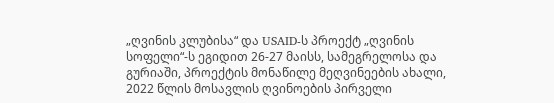„ღვინის კლუბისა“ და USAID-ს პროექტ „ღვინის სოფელი“-ს ეგიდით 26-27 მაისს, სამეგრელოსა და გურიაში, პროექტის მონაწილე მეღვინეების ახალი, 2022 წლის მოსავლის ღვინოების პირველი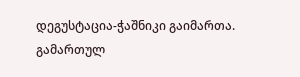დეგუსტაცია-ჭაშნიკი გაიმართა.
გამართულ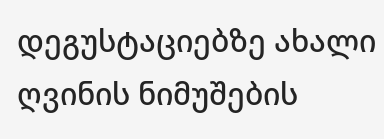დეგუსტაციებზე ახალი ღვინის ნიმუშების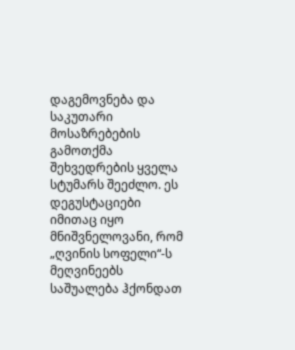დაგემოვნება და საკუთარი მოსაზრებების გამოთქმა შეხვედრების ყველა სტუმარს შეეძლო. ეს დეგუსტაციები იმითაც იყო მნიშვნელოვანი, რომ „ღვინის სოფელი“-ს მეღვინეებს საშუალება ჰქონდათ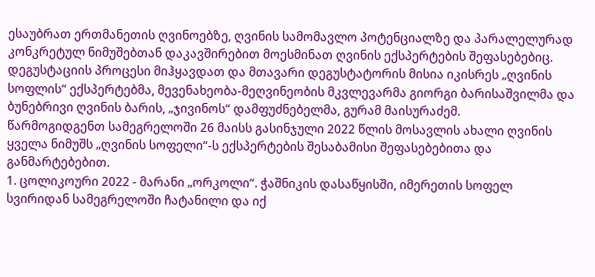ესაუბრათ ერთმანეთის ღვინოებზე, ღვინის სამომავლო პოტენციალზე და პარალელურად კონკრეტულ ნიმუშებთან დაკავშირებით მოესმინათ ღვინის ექსპერტების შეფასებებიც.
დეგუსტაციის პროცესი მიჰყავდათ და მთავარი დეგუსტატორის მისია იკისრეს „ღვინის სოფლის“ ექსპერტებმა, მევენახეობა-მეღვინეობის მკვლევარმა გიორგი ბარისაშვილმა და ბუნებრივი ღვინის ბარის, „ჯივინოს“ დამფუძნებელმა, გურამ მაისურაძემ.
წარმოგიდგენთ სამეგრელოში 26 მაისს გასინჯული 2022 წლის მოსავლის ახალი ღვინის ყველა ნიმუშს „ღვინის სოფელი“-ს ექსპერტების შესაბამისი შეფასებებითა და განმარტებებით.
1. ცოლიკოური 2022 - მარანი „ორკოლი“. ჭაშნიკის დასაწყისში, იმერეთის სოფელ სვირიდან სამეგრელოში ჩატანილი და იქ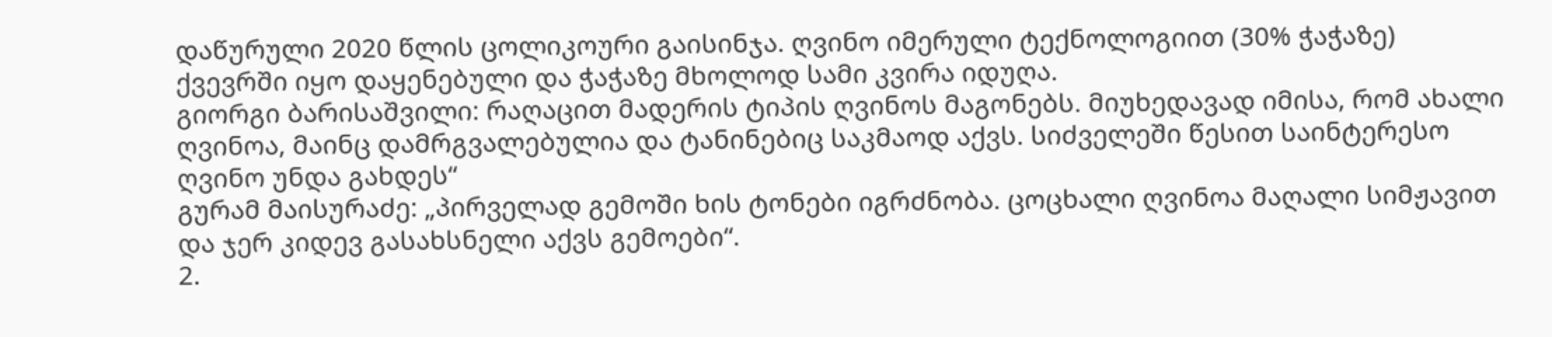დაწურული 2020 წლის ცოლიკოური გაისინჯა. ღვინო იმერული ტექნოლოგიით (30% ჭაჭაზე) ქვევრში იყო დაყენებული და ჭაჭაზე მხოლოდ სამი კვირა იდუღა.
გიორგი ბარისაშვილი: რაღაცით მადერის ტიპის ღვინოს მაგონებს. მიუხედავად იმისა, რომ ახალი ღვინოა, მაინც დამრგვალებულია და ტანინებიც საკმაოდ აქვს. სიძველეში წესით საინტერესო ღვინო უნდა გახდეს“
გურამ მაისურაძე: „პირველად გემოში ხის ტონები იგრძნობა. ცოცხალი ღვინოა მაღალი სიმჟავით და ჯერ კიდევ გასახსნელი აქვს გემოები“.
2.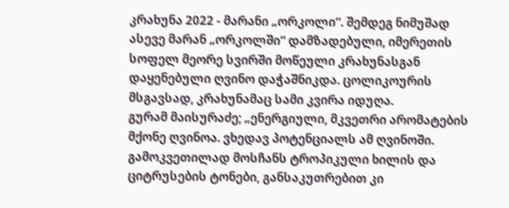კრახუნა 2022 - მარანი „ორკოლი“. შემდეგ ნიმუშად ასევე მარან „ორკოლში“ დამზადებული, იმერეთის სოფელ მეორე სვირში მოწეული კრახუნასგან დაყენებული ღვინო დაჭაშნიკდა. ცოლიკოურის მსგავსად, კრახუნამაც სამი კვირა იდუღა.
გურამ მაისურაძე; „ენერგიული, მკვეთრი არომატების მქონე ღვინოა. ვხედავ პოტენციალს ამ ღვინოში. გამოკვეთილად მოსჩანს ტროპიკული ხილის და ციტრუსების ტონები, განსაკუთრებით კი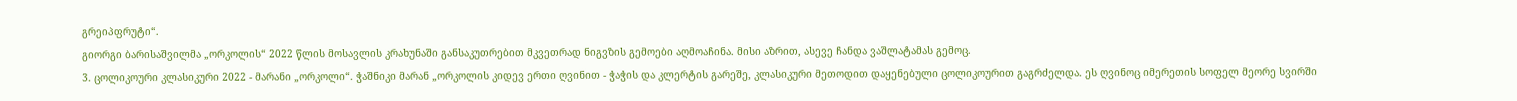გრეიპფრუტი“.
გიორგი ბარისაშვილმა „ორკოლის“ 2022 წლის მოსავლის კრახუნაში განსაკუთრებით მკვეთრად ნიგვზის გემოები აღმოაჩინა. მისი აზრით, ასევე ჩანდა ვაშლატამას გემოც.
3. ცოლიკოური კლასიკური 2022 - მარანი „ორკოლი“. ჭაშნიკი მარან „ორკოლის კიდევ ერთი ღვინით - ჭაჭის და კლერტის გარეშე, კლასიკური მეთოდით დაყენებული ცოლიკოურით გაგრძელდა. ეს ღვინოც იმერეთის სოფელ მეორე სვირში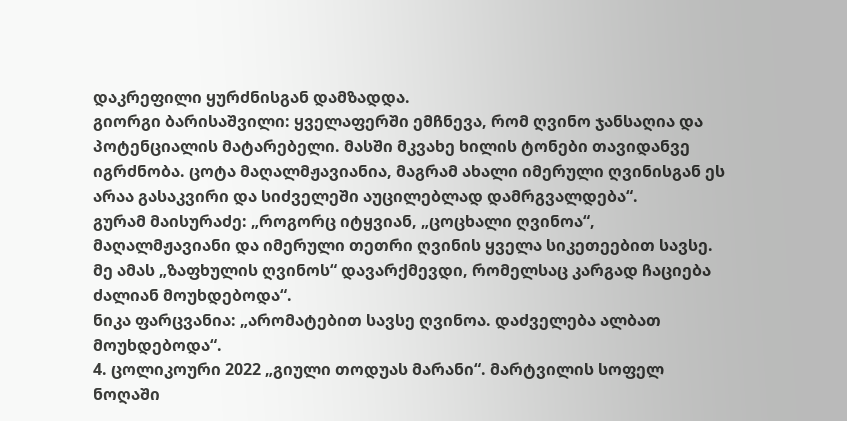დაკრეფილი ყურძნისგან დამზადდა.
გიორგი ბარისაშვილი: ყველაფერში ემჩნევა, რომ ღვინო ჯანსაღია და პოტენციალის მატარებელი. მასში მკვახე ხილის ტონები თავიდანვე იგრძნობა. ცოტა მაღალმჟავიანია, მაგრამ ახალი იმერული ღვინისგან ეს არაა გასაკვირი და სიძველეში აუცილებლად დამრგვალდება“.
გურამ მაისურაძე: „როგორც იტყვიან, „ცოცხალი ღვინოა“, მაღალმჟავიანი და იმერული თეთრი ღვინის ყველა სიკეთეებით სავსე. მე ამას „ზაფხულის ღვინოს“ დავარქმევდი, რომელსაც კარგად ჩაციება ძალიან მოუხდებოდა“.
ნიკა ფარცვანია: „არომატებით სავსე ღვინოა. დაძველება ალბათ მოუხდებოდა“.
4. ცოლიკოური 2022 „გიული თოდუას მარანი“. მარტვილის სოფელ ნოღაში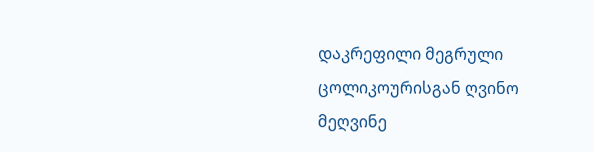დაკრეფილი მეგრული ცოლიკოურისგან ღვინო მეღვინე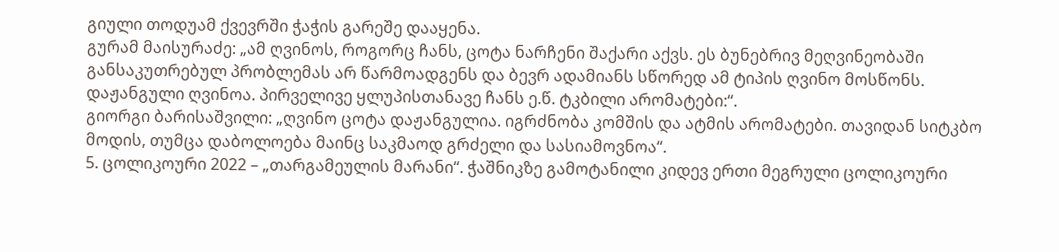გიული თოდუამ ქვევრში ჭაჭის გარეშე დააყენა.
გურამ მაისურაძე: „ამ ღვინოს, როგორც ჩანს, ცოტა ნარჩენი შაქარი აქვს. ეს ბუნებრივ მეღვინეობაში განსაკუთრებულ პრობლემას არ წარმოადგენს და ბევრ ადამიანს სწორედ ამ ტიპის ღვინო მოსწონს. დაჟანგული ღვინოა. პირველივე ყლუპისთანავე ჩანს ე.წ. ტკბილი არომატები:“.
გიორგი ბარისაშვილი: „ღვინო ცოტა დაჟანგულია. იგრძნობა კომშის და ატმის არომატები. თავიდან სიტკბო მოდის, თუმცა დაბოლოება მაინც საკმაოდ გრძელი და სასიამოვნოა“.
5. ცოლიკოური 2022 – „თარგამეულის მარანი“. ჭაშნიკზე გამოტანილი კიდევ ერთი მეგრული ცოლიკოური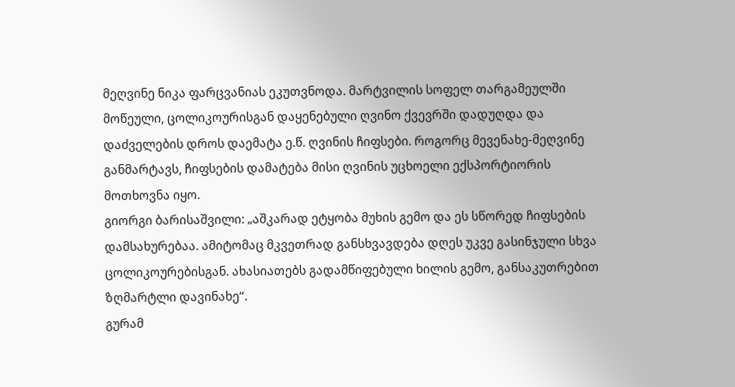მეღვინე ნიკა ფარცვანიას ეკუთვნოდა. მარტვილის სოფელ თარგამეულში მოწეული, ცოლიკოურისგან დაყენებული ღვინო ქვევრში დადუღდა და დაძველების დროს დაემატა ე.წ. ღვინის ჩიფსები. როგორც მევენახე-მეღვინე განმარტავს, ჩიფსების დამატება მისი ღვინის უცხოელი ექსპორტიორის მოთხოვნა იყო.
გიორგი ბარისაშვილი: „აშკარად ეტყობა მუხის გემო და ეს სწორედ ჩიფსების დამსახურებაა. ამიტომაც მკვეთრად განსხვავდება დღეს უკვე გასინჯული სხვა ცოლიკოურებისგან. ახასიათებს გადამწიფებული ხილის გემო, განსაკუთრებით ზღმარტლი დავინახე“.
გურამ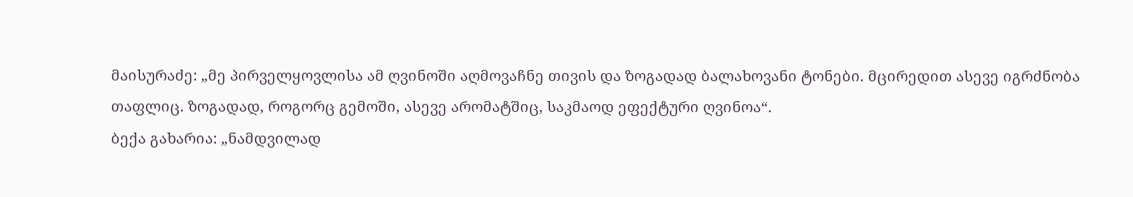მაისურაძე: „მე პირველყოვლისა ამ ღვინოში აღმოვაჩნე თივის და ზოგადად ბალახოვანი ტონები. მცირედით ასევე იგრძნობა თაფლიც. ზოგადად, როგორც გემოში, ასევე არომატშიც, საკმაოდ ეფექტური ღვინოა“.
ბექა გახარია: „ნამდვილად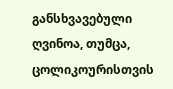განსხვავებული ღვინოა, თუმცა, ცოლიკოურისთვის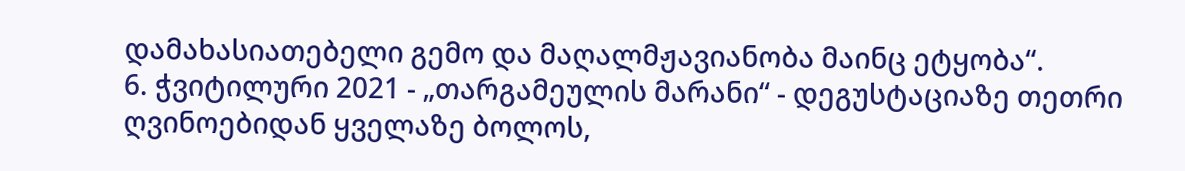დამახასიათებელი გემო და მაღალმჟავიანობა მაინც ეტყობა“.
6. ჭვიტილური 2021 - „თარგამეულის მარანი“ - დეგუსტაციაზე თეთრი ღვინოებიდან ყველაზე ბოლოს,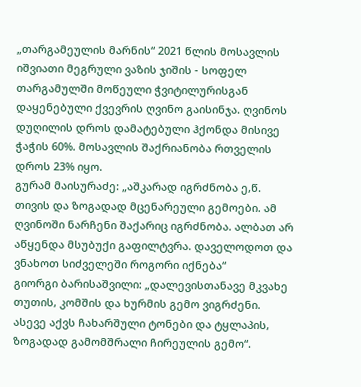„თარგამეულის მარნის“ 2021 წლის მოსავლის იშვიათი მეგრული ვაზის ჯიშის - სოფელ თარგამულში მოწეული ჭვიტილურისგან დაყენებული ქვევრის ღვინო გაისინჯა. ღვინოს დუღილის დროს დამატებული ჰქონდა მისივე ჭაჭის 60%. მოსავლის შაქრიანობა რთველის დროს 23% იყო.
გურამ მაისურაძე: „აშკარად იგრძნობა ე,წ. თივის და ზოგადად მცენარეული გემოები. ამ ღვინოში ნარჩენი შაქარიც იგრძნობა. ალბათ არ აწყენდა მსუბუქი გაფილტვრა. დაველოდოთ და ვნახოთ სიძველეში როგორი იქნება“
გიორგი ბარისაშვილი: „დალევისთანავე მკვახე თუთის, კომშის და ხურმის გემო ვიგრძენი. ასევე აქვს ჩახარშული ტონები და ტყლაპის, ზოგადად გამომშრალი ჩირეულის გემო“.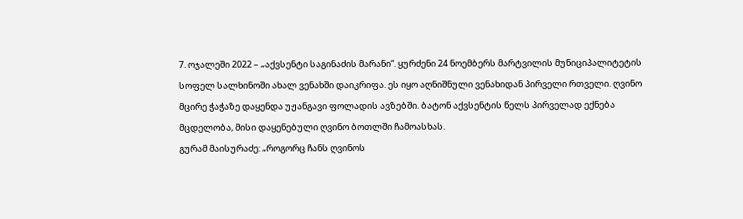7. ოჯალეში 2022 – „აქვსენტი საგინაძის მარანი“. ყურძენი 24 ნოემბერს მარტვილის მუნიციპალიტეტის სოფელ სალხინოში ახალ ვენახში დაიკრიფა. ეს იყო აღნიშნული ვენახიდან პირველი რთველი. ღვინო მცირე ჭაჭაზე დაყენდა უჟანგავი ფოლადის ავზებში. ბატონ აქვსენტის წელს პირველად ექნება მცდელობა, მისი დაყენებული ღვინო ბოთლში ჩამოასხას.
გურამ მაისურაძე: „როგორც ჩანს ღვინოს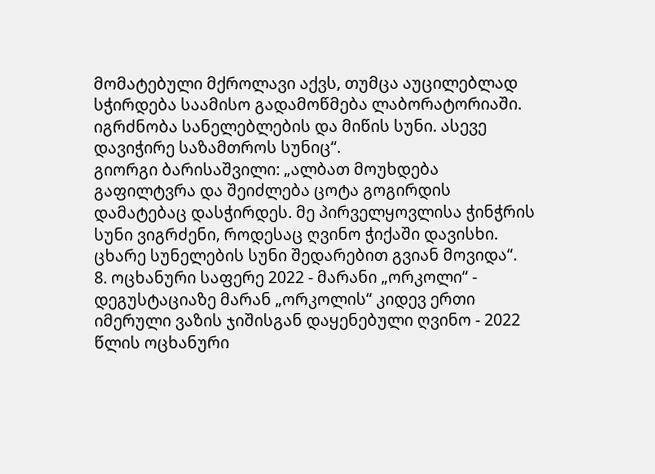მომატებული მქროლავი აქვს, თუმცა აუცილებლად სჭირდება საამისო გადამოწმება ლაბორატორიაში. იგრძნობა სანელებლების და მიწის სუნი. ასევე დავიჭირე საზამთროს სუნიც“.
გიორგი ბარისაშვილი: „ალბათ მოუხდება გაფილტვრა და შეიძლება ცოტა გოგირდის დამატებაც დასჭირდეს. მე პირველყოვლისა ჭინჭრის სუნი ვიგრძენი, როდესაც ღვინო ჭიქაში დავისხი. ცხარე სუნელების სუნი შედარებით გვიან მოვიდა“.
8. ოცხანური საფერე 2022 - მარანი „ორკოლი“ - დეგუსტაციაზე მარან „ორკოლის“ კიდევ ერთი იმერული ვაზის ჯიშისგან დაყენებული ღვინო - 2022 წლის ოცხანური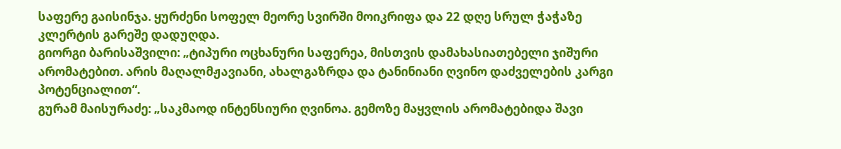საფერე გაისინჯა. ყურძენი სოფელ მეორე სვირში მოიკრიფა და 22 დღე სრულ ჭაჭაზე კლერტის გარეშე დადუღდა.
გიორგი ბარისაშვილი: „ტიპური ოცხანური საფერეა, მისთვის დამახასიათებელი ჯიშური არომატებით. არის მაღალმჟავიანი, ახალგაზრდა და ტანინიანი ღვინო დაძველების კარგი პოტენციალით“.
გურამ მაისურაძე: „საკმაოდ ინტენსიური ღვინოა. გემოზე მაყვლის არომატებიდა შავი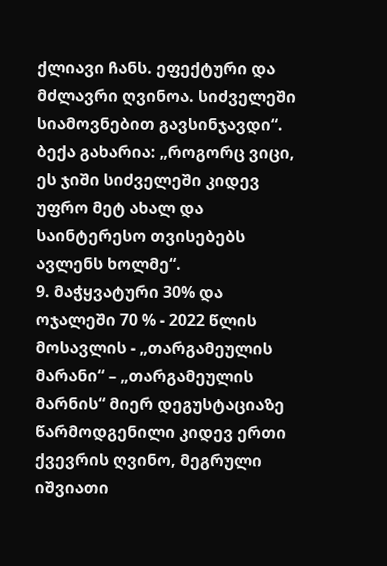ქლიავი ჩანს. ეფექტური და მძლავრი ღვინოა. სიძველეში სიამოვნებით გავსინჯავდი“.
ბექა გახარია: „როგორც ვიცი, ეს ჯიში სიძველეში კიდევ უფრო მეტ ახალ და საინტერესო თვისებებს ავლენს ხოლმე“.
9. მაჭყვატური 30% და ოჯალეში 70 % - 2022 წლის მოსავლის - „თარგამეულის მარანი“ – „თარგამეულის მარნის“ მიერ დეგუსტაციაზე წარმოდგენილი კიდევ ერთი ქვევრის ღვინო, მეგრული იშვიათი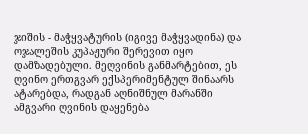ჯიშის - მაჭყვატურის (იგივე მაჭყვადინა) და ოჯალეშის კუპაჟური შერევით იყო დამზადებული. მეღვინის განმარტებით, ეს ღვინო ერთგვარ ექსპერიმენტულ შინაარს ატარებდა, რადგან აღნიშნულ მარანში ამგვარი ღვინის დაყენება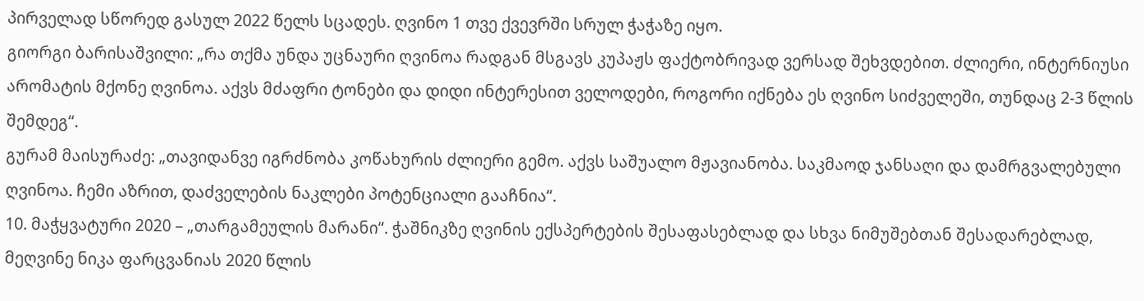პირველად სწორედ გასულ 2022 წელს სცადეს. ღვინო 1 თვე ქვევრში სრულ ჭაჭაზე იყო.
გიორგი ბარისაშვილი: „რა თქმა უნდა უცნაური ღვინოა რადგან მსგავს კუპაჟს ფაქტობრივად ვერსად შეხვდებით. ძლიერი, ინტერნიუსი არომატის მქონე ღვინოა. აქვს მძაფრი ტონები და დიდი ინტერესით ველოდები, როგორი იქნება ეს ღვინო სიძველეში, თუნდაც 2-3 წლის შემდეგ“.
გურამ მაისურაძე: „თავიდანვე იგრძნობა კოწახურის ძლიერი გემო. აქვს საშუალო მჟავიანობა. საკმაოდ ჯანსაღი და დამრგვალებული ღვინოა. ჩემი აზრით, დაძველების ნაკლები პოტენციალი გააჩნია“.
10. მაჭყვატური 2020 – „თარგამეულის მარანი“. ჭაშნიკზე ღვინის ექსპერტების შესაფასებლად და სხვა ნიმუშებთან შესადარებლად, მეღვინე ნიკა ფარცვანიას 2020 წლის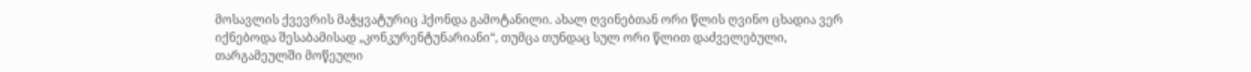მოსავლის ქვევრის მაჭყვატურიც ჰქონდა გამოტანილი. ახალ ღვინებთან ორი წლის ღვინო ცხადია ვერ იქნებოდა შესაბამისად „კონკურენტუნარიანი“, თუმცა თუნდაც სულ ორი წლით დაძველებული, თარგამეულში მოწეული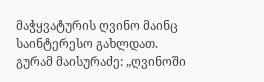მაჭყვატურის ღვინო მაინც საინტერესო გახლდათ.
გურამ მაისურაძე: „ღვინოში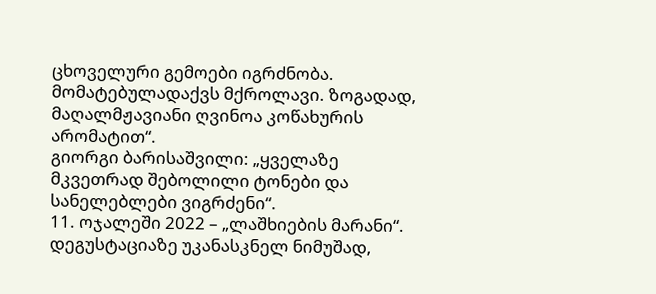ცხოველური გემოები იგრძნობა. მომატებულადაქვს მქროლავი. ზოგადად, მაღალმჟავიანი ღვინოა კოწახურის არომატით“.
გიორგი ბარისაშვილი: „ყველაზე მკვეთრად შებოლილი ტონები და სანელებლები ვიგრძენი“.
11. ოჯალეში 2022 – „ლაშხიების მარანი“. დეგუსტაციაზე უკანასკნელ ნიმუშად,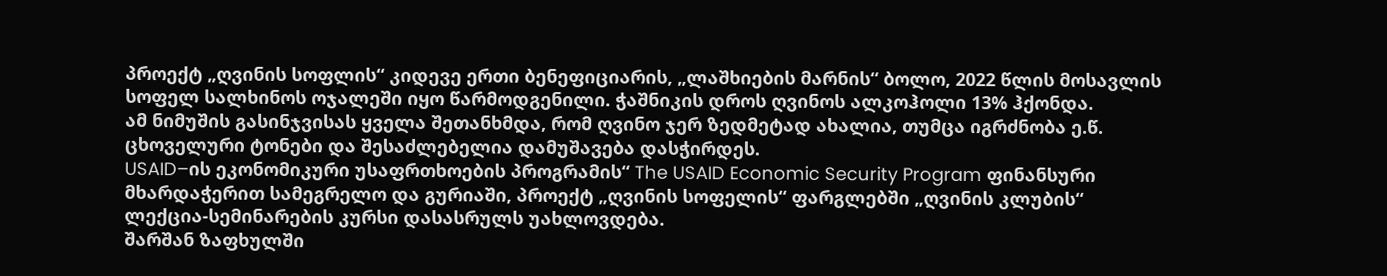პროექტ „ღვინის სოფლის“ კიდევე ერთი ბენეფიციარის, „ლაშხიების მარნის“ ბოლო, 2022 წლის მოსავლის სოფელ სალხინოს ოჯალეში იყო წარმოდგენილი. ჭაშნიკის დროს ღვინოს ალკოჰოლი 13% ჰქონდა.
ამ ნიმუშის გასინჯვისას ყველა შეთანხმდა, რომ ღვინო ჯერ ზედმეტად ახალია, თუმცა იგრძნობა ე.წ. ცხოველური ტონები და შესაძლებელია დამუშავება დასჭირდეს.
USAID–ის ეკონომიკური უსაფრთხოების პროგრამის“ The USAID Economic Security Program ფინანსური მხარდაჭერით სამეგრელო და გურიაში, პროექტ „ღვინის სოფელის“ ფარგლებში „ღვინის კლუბის“ ლექცია-სემინარების კურსი დასასრულს უახლოვდება.
შარშან ზაფხულში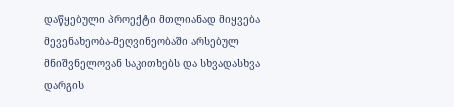დაწყებული პროექტი მთლიანად მიყვება მევენახეობა-მეღვინეობაში არსებულ მნიშვნელოვან საკითხებს და სხვადასხვა დარგის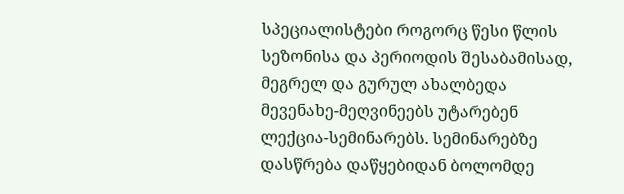სპეციალისტები როგორც წესი წლის სეზონისა და პერიოდის შესაბამისად, მეგრელ და გურულ ახალბედა მევენახე-მეღვინეებს უტარებენ ლექცია-სემინარებს. სემინარებზე დასწრება დაწყებიდან ბოლომდე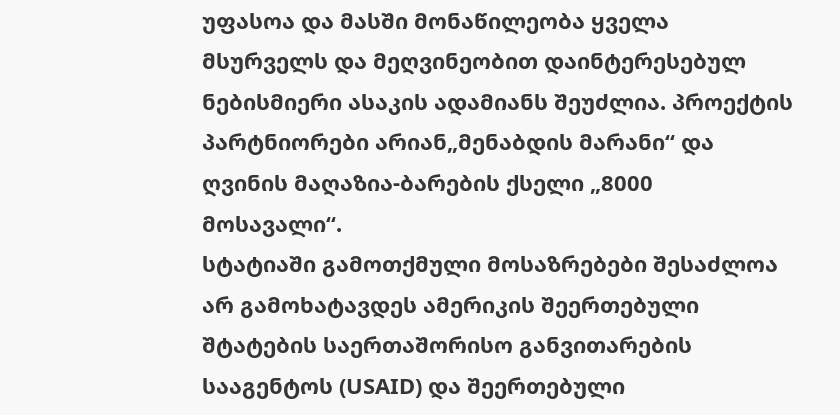უფასოა და მასში მონაწილეობა ყველა მსურველს და მეღვინეობით დაინტერესებულ ნებისმიერი ასაკის ადამიანს შეუძლია. პროექტის პარტნიორები არიან„მენაბდის მარანი“ და ღვინის მაღაზია-ბარების ქსელი „8000 მოსავალი“.
სტატიაში გამოთქმული მოსაზრებები შესაძლოა არ გამოხატავდეს ამერიკის შეერთებული შტატების საერთაშორისო განვითარების სააგენტოს (USAID) და შეერთებული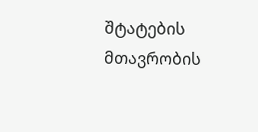შტატების მთავრობის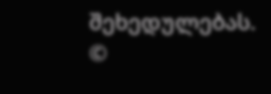შეხედულებას.
©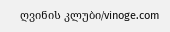ღვინის კლუბი/vinoge.com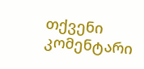თქვენი კომენტარი